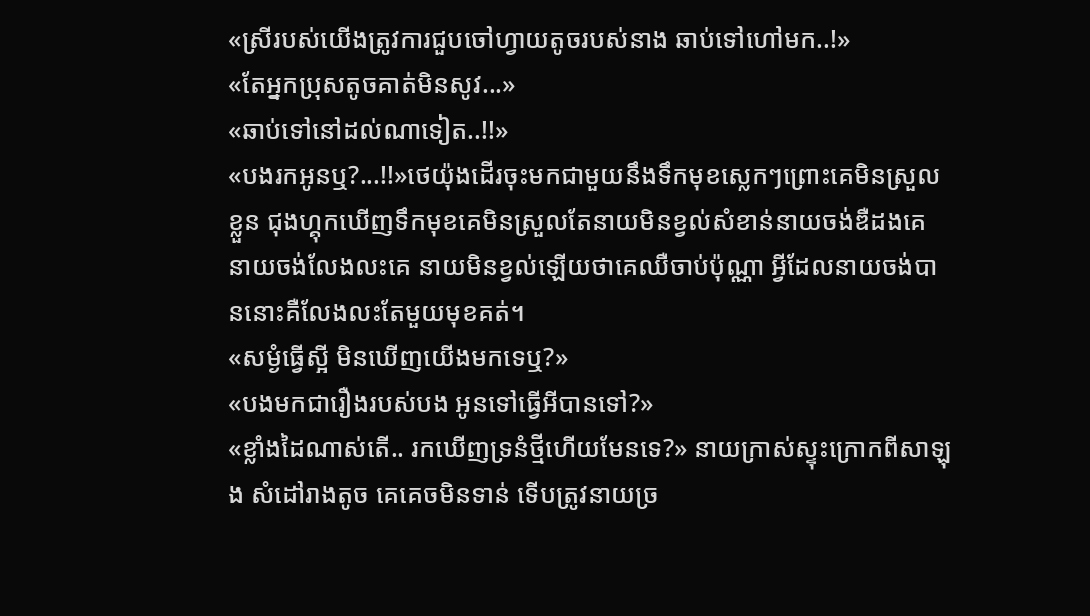«ស្រីរបស់យើងត្រូវការជួបចៅហ្វាយតូចរបស់នាង ឆាប់ទៅហៅមក..!»
«តែអ្នកប្រុសតូចគាត់មិនសូវ...»
«ឆាប់ទៅនៅដល់ណាទៀត..!!»
«បងរកអូនឬ?...!!»ថេយ៉ុងដើរចុះមកជាមួយនឹងទឹកមុខស្លេកៗព្រោះគេមិនស្រួលខ្លួន ជុងហ្គុកឃើញទឹកមុខគេមិនស្រួលតែនាយមិនខ្វល់សំខាន់នាយចង់ឌឺដងគេ នាយចង់លែងលះគេ នាយមិនខ្វល់ឡើយថាគេឈឺចាប់ប៉ុណ្ណា អ្វីដែលនាយចង់បាននោះគឺលែងលះតែមួយមុខគត់។
«សម្ងំធ្វើស្អី មិនឃើញយើងមកទេឬ?»
«បងមកជារឿងរបស់បង អូនទៅធ្វើអីបានទៅ?»
«ខ្លាំងដៃណាស់តើ.. រកឃើញទ្រនំថ្មីហើយមែនទេ?» នាយក្រាស់ស្ទុះក្រោកពីសាឡុង សំដៅរាងតូច គេគេចមិនទាន់ ទើបត្រូវនាយច្រ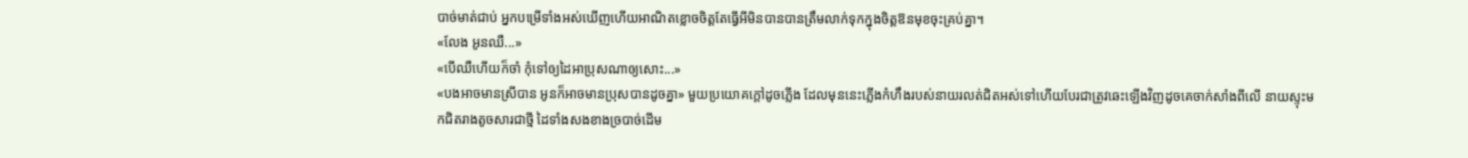បាច់មាត់ជាប់ អ្នកបម្រើទាំងអស់ឃើញហើយអាណិតខ្លោចចិត្តតែធ្វើអីមិនបានបានត្រឹមលាក់ទុកក្នុងចិត្តឱនមុខចុះគ្រប់គ្នា។
«លែង អូនឈឺ...»
«បើឈឺហើយក៏ចាំ កុំទៅឲ្យដៃអាប្រុសណាឲ្យសោះ...»
«បងអាចមានស្រីបាន អូនក៏អាចមានប្រុសបានដូចគ្នា» មួយប្រយោគក្តៅដូចភ្លើង ដែលមុននេះភ្លើងកំហឹងរបស់នាយរលត់ជិតអស់ទៅហើយបែរជាត្រូវឆេះឡើងវិញដូចគេចាក់សាំងពីលើ នាយស្ទុះមកជិតរាងតូចសារជាថ្មី ដៃទាំងសងខាងច្របាច់ដើម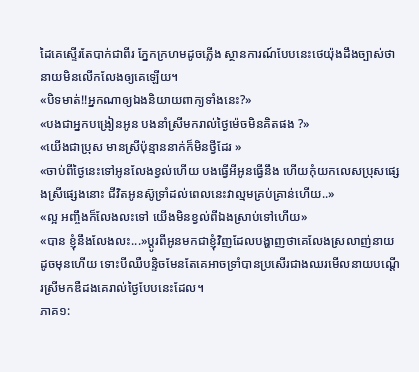ដៃគេស្ទើរតែបាក់ជាពីរ ភ្នែកក្រហមដូចភ្លើង ស្ថានការណ៍បែបនេះថេយ៉ុងដឹងច្បាស់ថានាយមិនលើកលែងឲ្យគេឡើយ។
«បិទមាត់!!អ្នកណាឲ្យឯងនិយាយពាក្យទាំងនេះ?»
«បងជាអ្នកបង្រៀនអូន បងនាំស្រីមករាល់ថ្ងៃម៉េចមិនគិតផង ?»
«យើងជាប្រុស មានស្រីប៉ុន្មាននាក់ក៏មិនថ្វីដែរ »
«ចាប់ពីថ្ងៃនេះទៅអូនលែងខ្វល់ហើយ បងធ្វើអីអូនធ្វើនឹង ហើយកុំយកលេសប្រុសផ្សេងស្រីផ្សេងនោះ ជីវិតអូនស៊ូទ្រាំដល់ពេលនេះវាល្មមគ្រប់គ្រាន់ហើយ..»
«ល្អ អញ្ចឹងក៏លែងលះទៅ យើងមិនខ្វល់ពីឯងស្រាប់ទៅហើយ»
«បាន ខ្ញុំនឹងលែងលះ...»ប្តូរពីអូនមកជាខ្ញុំវិញដែលបង្ហាញថាគេលែងស្រលាញ់នាយដូចមុនហើយ ទោះបីឈឺបន្ទិចមែនតែគេអាចទ្រាំបានប្រសើរជាងឈរមើលនាយបណ្តើរស្រីមកឌឺដងគេរាល់ថ្ងៃបែបនេះដែល។
ភាគ១: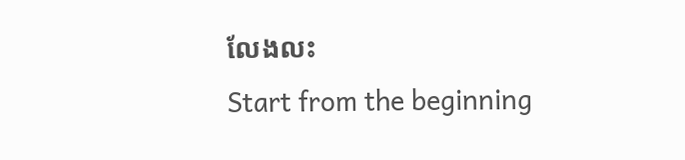លែងលះ
Start from the beginning